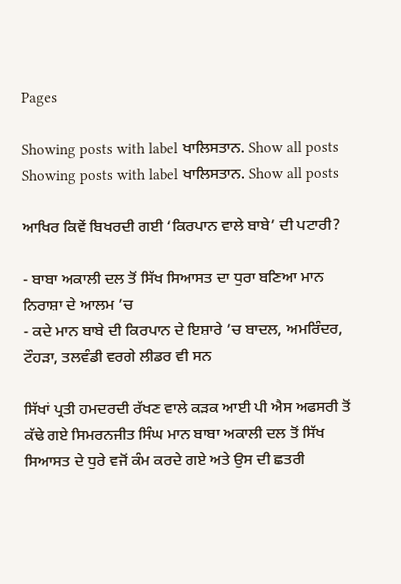Pages

Showing posts with label ਖਾਲਿਸਤਾਨ. Show all posts
Showing posts with label ਖਾਲਿਸਤਾਨ. Show all posts

ਆਖਿਰ ਕਿਵੇਂ ਬਿਖਰਦੀ ਗਈ ‘ਕਿਰਪਾਨ ਵਾਲੇ ਬਾਬੇ’ ਦੀ ਪਟਾਰੀ?

- ਬਾਬਾ ਅਕਾਲੀ ਦਲ ਤੋਂ ਸਿੱਖ ਸਿਆਸਤ ਦਾ ਧੁਰਾ ਬਣਿਆ ਮਾਨ ਨਿਰਾਸ਼ਾ ਦੇ ਆਲਮ ’ਚ
- ਕਦੇ ਮਾਨ ਬਾਬੇ ਦੀ ਕਿਰਪਾਨ ਦੇ ਇਸ਼ਾਰੇ ’ਚ ਬਾਦਲ, ਅਮਰਿੰਦਰ, ਟੌਹੜਾ, ਤਲਵੰਡੀ ਵਰਗੇ ਲੀਡਰ ਵੀ ਸਨ

ਸਿੱਖਾਂ ਪ੍ਰਤੀ ਹਮਦਰਦੀ ਰੱਖਣ ਵਾਲੇ ਕੜਕ ਆਈ ਪੀ ਐਸ ਅਫਸਰੀ ਤੋਂ ਕੱਢੇ ਗਏ ਸਿਮਰਨਜੀਤ ਸਿੰਘ ਮਾਨ ਬਾਬਾ ਅਕਾਲੀ ਦਲ ਤੋਂ ਸਿੱਖ ਸਿਆਸਤ ਦੇ ਧੁਰੇ ਵਜੋਂ ਕੰਮ ਕਰਦੇ ਗਏ ਅਤੇ ਉਸ ਦੀ ਛਤਰੀ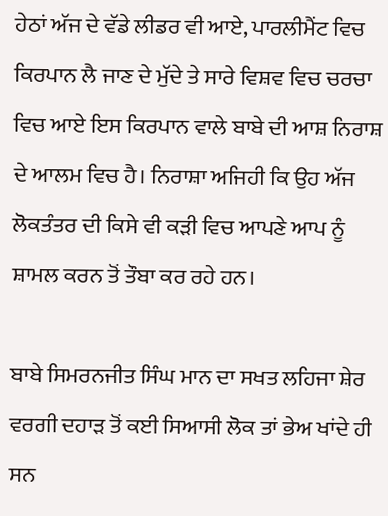ਹੇਠਾਂ ਅੱਜ ਦੇ ਵੱਡੇ ਲੀਡਰ ਵੀ ਆਏ, ਪਾਰਲੀਮੈਂਟ ਵਿਚ ਕਿਰਪਾਨ ਲੈ ਜਾਣ ਦੇ ਮੁੱਦੇ ਤੇ ਸਾਰੇ ਵਿਸ਼ਵ ਵਿਚ ਚਰਚਾ ਵਿਚ ਆਏ ਇਸ ਕਿਰਪਾਨ ਵਾਲੇ ਬਾਬੇ ਦੀ ਆਸ਼ ਨਿਰਾਸ਼ ਦੇ ਆਲਮ ਵਿਚ ਹੈ। ਨਿਰਾਸ਼ਾ ਅਜਿਹੀ ਕਿ ਉਹ ਅੱਜ ਲੋਕਤੰਤਰ ਦੀ ਕਿਸੇ ਵੀ ਕੜੀ ਵਿਚ ਆਪਣੇ ਆਪ ਨੂੰ ਸ਼ਾਮਲ ਕਰਨ ਤੋਂ ਤੌਬਾ ਕਰ ਰਹੇ ਹਨ।

ਬਾਬੇ ਸਿਮਰਨਜੀਤ ਸਿੰਘ ਮਾਨ ਦਾ ਸਖਤ ਲਹਿਜਾ ਸ਼ੇਰ ਵਰਗੀ ਦਹਾੜ ਤੋਂ ਕਈ ਸਿਆਸੀ ਲੋਕ ਤਾਂ ਭੇਅ ਖਾਂਦੇ ਹੀ ਸਨ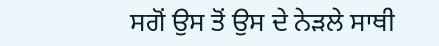ਸਗੋਂ ਉਸ ਤੋਂ ਉਸ ਦੇ ਨੇੜਲੇ ਸਾਥੀ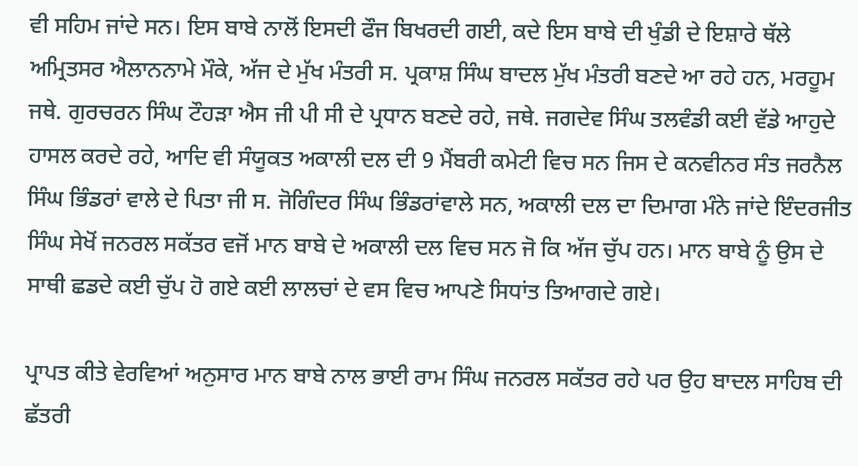ਵੀ ਸਹਿਮ ਜਾਂਦੇ ਸਨ। ਇਸ ਬਾਬੇ ਨਾਲੋਂ ਇਸਦੀ ਫੌਜ ਬਿਖਰਦੀ ਗਈ, ਕਦੇ ਇਸ ਬਾਬੇ ਦੀ ਖੁੰਡੀ ਦੇ ਇਸ਼ਾਰੇ ਥੱਲੇ ਅਮ੍ਰਿਤਸਰ ਐਲਾਨਨਾਮੇ ਮੌਕੇ, ਅੱਜ ਦੇ ਮੁੱਖ ਮੰਤਰੀ ਸ. ਪ੍ਰਕਾਸ਼ ਸਿੰਘ ਬਾਦਲ ਮੁੱਖ ਮੰਤਰੀ ਬਣਦੇ ਆ ਰਹੇ ਹਨ, ਮਰਹੂਮ ਜਥੇ. ਗੁਰਚਰਨ ਸਿੰਘ ਟੌਹੜਾ ਐਸ ਜੀ ਪੀ ਸੀ ਦੇ ਪ੍ਰਧਾਨ ਬਣਦੇ ਰਹੇ, ਜਥੇ. ਜਗਦੇਵ ਸਿੰਘ ਤਲਵੰਡੀ ਕਈ ਵੱਡੇ ਆਹੁਦੇ ਹਾਸਲ ਕਰਦੇ ਰਹੇ, ਆਦਿ ਵੀ ਸੰਯੂਕਤ ਅਕਾਲੀ ਦਲ ਦੀ 9 ਮੈਂਬਰੀ ਕਮੇਟੀ ਵਿਚ ਸਨ ਜਿਸ ਦੇ ਕਨਵੀਨਰ ਸੰਤ ਜਰਨੈਲ ਸਿੰਘ ਭਿੰਡਰਾਂ ਵਾਲੇ ਦੇ ਪਿਤਾ ਜੀ ਸ. ਜੋਗਿੰਦਰ ਸਿੰਘ ਭਿੰਡਰਾਂਵਾਲੇ ਸਨ, ਅਕਾਲੀ ਦਲ ਦਾ ਦਿਮਾਗ ਮੰਨੇ ਜਾਂਦੇ ਇੰਦਰਜੀਤ ਸਿੰਘ ਸੇਖੋਂ ਜਨਰਲ ਸਕੱਤਰ ਵਜੋਂ ਮਾਨ ਬਾਬੇ ਦੇ ਅਕਾਲੀ ਦਲ ਵਿਚ ਸਨ ਜੋ ਕਿ ਅੱਜ ਚੁੱਪ ਹਨ। ਮਾਨ ਬਾਬੇ ਨੂੰ ਉਸ ਦੇ ਸਾਥੀ ਛਡਦੇ ਕਈ ਚੁੱਪ ਹੋ ਗਏ ਕਈ ਲਾਲਚਾਂ ਦੇ ਵਸ ਵਿਚ ਆਪਣੇ ਸਿਧਾਂਤ ਤਿਆਗਦੇ ਗਏ।

ਪ੍ਰਾਪਤ ਕੀਤੇ ਵੇਰਵਿਆਂ ਅਨੁਸਾਰ ਮਾਨ ਬਾਬੇ ਨਾਲ ਭਾਈ ਰਾਮ ਸਿੰਘ ਜਨਰਲ ਸਕੱਤਰ ਰਹੇ ਪਰ ਉਹ ਬਾਦਲ ਸਾਹਿਬ ਦੀ ਛੱਤਰੀ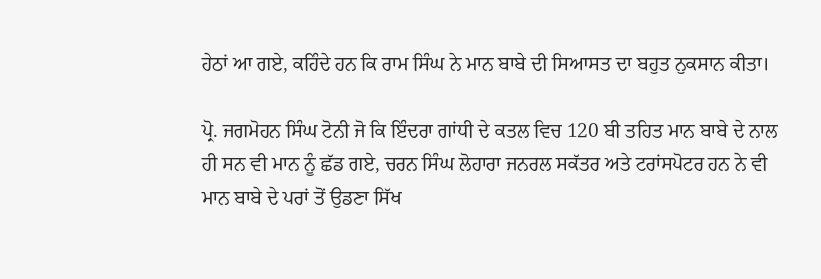ਹੇਠਾਂ ਆ ਗਏ, ਕਹਿੰਦੇ ਹਨ ਕਿ ਰਾਮ ਸਿੰਘ ਨੇ ਮਾਨ ਬਾਬੇ ਦੀ ਸਿਆਸਤ ਦਾ ਬਹੁਤ ਨੁਕਸਾਨ ਕੀਤਾ।

ਪ੍ਰੋ. ਜਗਮੋਹਨ ਸਿੰਘ ਟੋਨੀ ਜੋ ਕਿ ਇੰਦਰਾ ਗਾਂਧੀ ਦੇ ਕਤਲ ਵਿਚ 120 ਬੀ ਤਹਿਤ ਮਾਨ ਬਾਬੇ ਦੇ ਨਾਲ ਹੀ ਸਨ ਵੀ ਮਾਨ ਨੂੰ ਛੱਡ ਗਏ, ਚਰਨ ਸਿੰਘ ਲੋਹਾਰਾ ਜਨਰਲ ਸਕੱਤਰ ਅਤੇ ਟਰਾਂਸਪੋਟਰ ਹਨ ਨੇ ਵੀ ਮਾਨ ਬਾਬੇ ਦੇ ਪਰਾਂ ਤੋਂ ਉਡਣਾ ਸਿੱਖ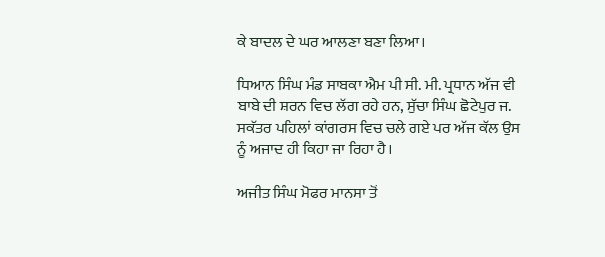ਕੇ ਬਾਦਲ ਦੇ ਘਰ ਆਲਣਾ ਬਣਾ ਲਿਆ।

ਧਿਆਨ ਸਿੰਘ ਮੰਡ ਸਾਬਕਾ ਐਮ ਪੀ ਸੀ. ਮੀ. ਪ੍ਰਧਾਨ ਅੱਜ ਵੀ ਬਾਬੇ ਦੀ ਸ਼ਰਨ ਵਿਚ ਲੱਗ ਰਹੇ ਹਨ, ਸੁੱਚਾ ਸਿੰਘ ਛੋਟੇਪੁਰ ਜ. ਸਕੱਤਰ ਪਹਿਲਾਂ ਕਾਂਗਰਸ ਵਿਚ ਚਲੇ ਗਏ ਪਰ ਅੱਜ ਕੱਲ ਉਸ ਨੂੰ ਅਜਾਦ ਹੀ ਕਿਹਾ ਜਾ ਰਿਹਾ ਹੈ।

ਅਜੀਤ ਸਿੰਘ ਮੋਫਰ ਮਾਨਸਾ ਤੋਂ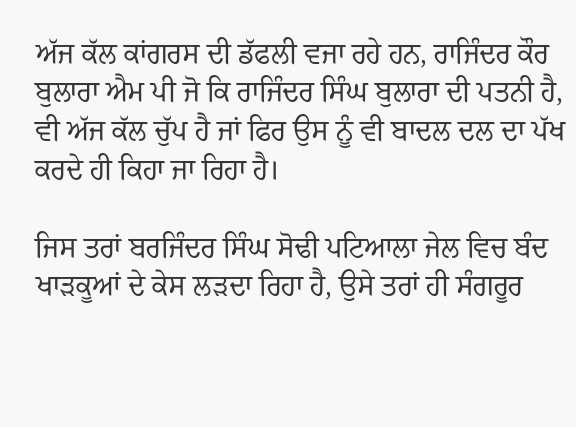ਅੱਜ ਕੱਲ ਕਾਂਗਰਸ ਦੀ ਡੱਫਲੀ ਵਜਾ ਰਹੇ ਹਨ, ਰਾਜਿੰਦਰ ਕੌਰ ਬੁਲਾਰਾ ਐਮ ਪੀ ਜੋ ਕਿ ਰਾਜਿੰਦਰ ਸਿੰਘ ਬੁਲਾਰਾ ਦੀ ਪਤਨੀ ਹੈ, ਵੀ ਅੱਜ ਕੱਲ ਚੁੱਪ ਹੈ ਜਾਂ ਫਿਰ ਉਸ ਨੂੰ ਵੀ ਬਾਦਲ ਦਲ ਦਾ ਪੱਖ ਕਰਦੇ ਹੀ ਕਿਹਾ ਜਾ ਰਿਹਾ ਹੈ।

ਜਿਸ ਤਰਾਂ ਬਰਜਿੰਦਰ ਸਿੰਘ ਸੋਢੀ ਪਟਿਆਲਾ ਜੇਲ ਵਿਚ ਬੰਦ ਖਾੜਕੂਆਂ ਦੇ ਕੇਸ ਲੜਦਾ ਰਿਹਾ ਹੈ, ਉਸੇ ਤਰਾਂ ਹੀ ਸੰਗਰੂਰ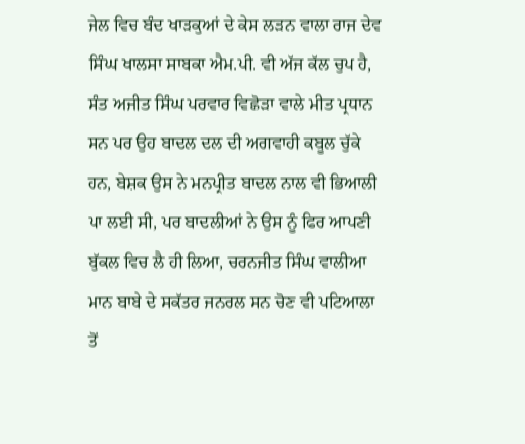ਜੇਲ ਵਿਚ ਬੰਦ ਖਾੜਕੁਆਂ ਦੇ ਕੇਸ ਲੜਨ ਵਾਲਾ ਰਾਜ ਦੇਵ ਸਿੰਘ ਖਾਲਸਾ ਸਾਬਕਾ ਐਮ.ਪੀ. ਵੀ ਅੱਜ ਕੱਲ ਚੁਪ ਹੈ, ਸੰਤ ਅਜੀਤ ਸਿੰਘ ਪਰਵਾਰ ਵਿਛੋੜਾ ਵਾਲੇ ਮੀਤ ਪ੍ਰਧਾਨ ਸਨ ਪਰ ਉਹ ਬਾਦਲ ਦਲ ਦੀ ਅਗਵਾਹੀ ਕਬੂਲ ਚੁੱਕੇ ਹਨ, ਬੇਸ਼ਕ ਉਸ ਨੇ ਮਨਪ੍ਰੀਤ ਬਾਦਲ ਨਾਲ ਵੀ ਭਿਆਲੀ ਪਾ ਲਈ ਸੀ, ਪਰ ਬਾਦਲੀਆਂ ਨੇ ਉਸ ਨੂੰ ਫਿਰ ਆਪਣੀ ਬੁੱਕਲ ਵਿਚ ਲੈ ਹੀ ਲਿਆ, ਚਰਨਜੀਤ ਸਿੰਘ ਵਾਲੀਆ ਮਾਨ ਬਾਬੇ ਦੇ ਸਕੱਤਰ ਜਨਰਲ ਸਨ ਚੋਣ ਵੀ ਪਟਿਆਲਾ ਤੋਂ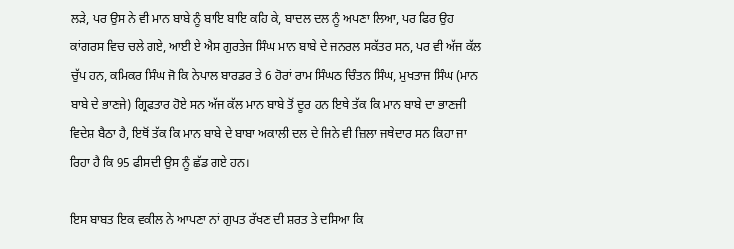ਲੜੇ, ਪਰ ਉਸ ਨੇ ਵੀ ਮਾਨ ਬਾਬੇ ਨੂੰ ਬਾਇ ਬਾਇ ਕਹਿ ਕੇ, ਬਾਦਲ ਦਲ ਨੂੰ ਅਪਣਾ ਲਿਆ, ਪਰ ਫਿਰ ਉਹ ਕਾਂਗਰਸ ਵਿਚ ਚਲੇ ਗਏ, ਆਈ ਏ ਐਸ ਗੁਰਤੇਜ ਸਿੰਘ ਮਾਨ ਬਾਬੇ ਦੇ ਜਨਰਲ ਸਕੱਤਰ ਸਨ, ਪਰ ਵੀ ਅੱਜ ਕੱਲ ਚੁੱਪ ਹਨ, ਕਮਿਕਰ ਸਿੰਘ ਜੋ ਕਿ ਨੇਪਾਲ ਬਾਰਡਰ ਤੇ 6 ਹੋਰਾਂ ਰਾਮ ਸਿੰਘਠ ਚਿੰਤਨ ਸਿੰਘ, ਮੁਖਤਾਜ ਸਿੰਘ (ਮਾਨ ਬਾਬੇ ਦੇ ਭਾਣਜੇ) ਗ੍ਰਿਫਤਾਰ ਹੋਏ ਸਨ ਅੱਜ ਕੱਲ ਮਾਨ ਬਾਬੇ ਤੋਂ ਦੂਰ ਹਨ ਇਥੇ ਤੱਕ ਕਿ ਮਾਨ ਬਾਬੇ ਦਾ ਭਾਣਜੀ ਵਿਦੇਸ਼ ਬੈਠਾ ਹੈ, ਇਥੋਂ ਤੱਕ ਕਿ ਮਾਨ ਬਾਬੇ ਦੇ ਬਾਬਾ ਅਕਾਲੀ ਦਲ ਦੇ ਜਿਨੇ ਵੀ ਜ਼ਿਲਾ ਜਥੇਦਾਰ ਸਨ ਕਿਹਾ ਜਾ ਰਿਹਾ ਹੈ ਕਿ 95 ਫੀਸਦੀ ਉਸ ਨੂੰ ਛੱਡ ਗਏ ਹਨ।

ਇਸ ਬਾਬਤ ਇਕ ਵਕੀਲ ਨੇ ਆਪਣਾ ਨਾਂ ਗੁਪਤ ਰੱਖਣ ਦੀ ਸ਼ਰਤ ਤੇ ਦਸਿਆ ਕਿ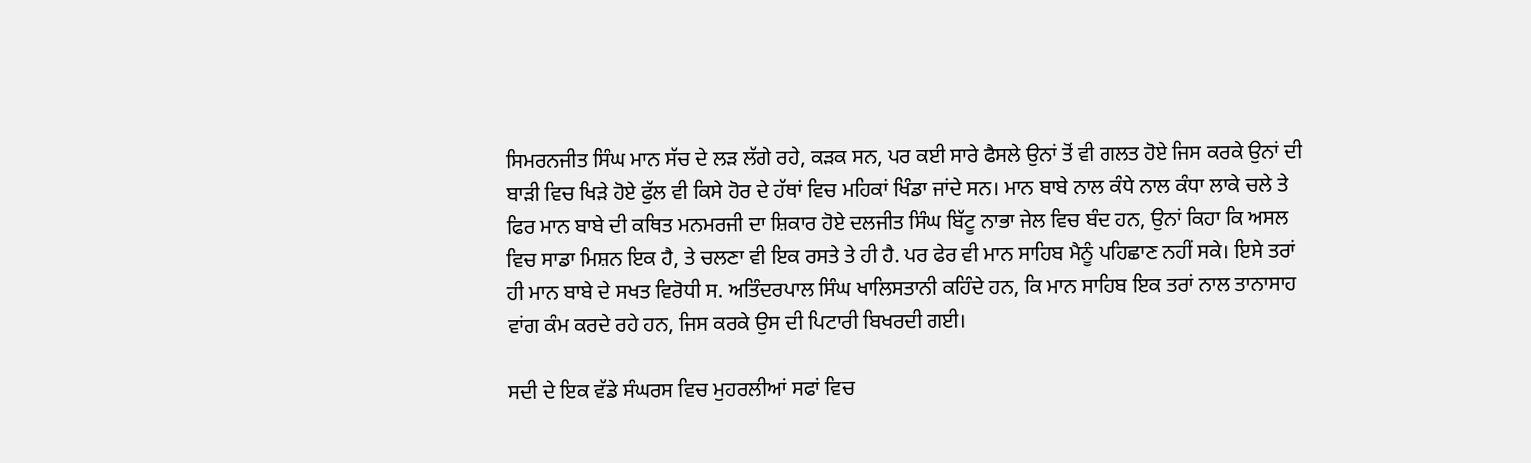ਸਿਮਰਨਜੀਤ ਸਿੰਘ ਮਾਨ ਸੱਚ ਦੇ ਲੜ ਲੱਗੇ ਰਹੇ, ਕੜਕ ਸਨ, ਪਰ ਕਈ ਸਾਰੇ ਫੈਸਲੇ ਉਨਾਂ ਤੋਂ ਵੀ ਗਲਤ ਹੋਏ ਜਿਸ ਕਰਕੇ ਉਨਾਂ ਦੀ ਬਾੜੀ ਵਿਚ ਖਿੜੇ ਹੋਏ ਫੁੱਲ ਵੀ ਕਿਸੇ ਹੋਰ ਦੇ ਹੱਥਾਂ ਵਿਚ ਮਹਿਕਾਂ ਖਿੰਡਾ ਜਾਂਦੇ ਸਨ। ਮਾਨ ਬਾਬੇ ਨਾਲ ਕੰਧੇ ਨਾਲ ਕੰਧਾ ਲਾਕੇ ਚਲੇ ਤੇ ਫਿਰ ਮਾਨ ਬਾਬੇ ਦੀ ਕਥਿਤ ਮਨਮਰਜੀ ਦਾ ਸ਼ਿਕਾਰ ਹੋਏ ਦਲਜੀਤ ਸਿੰਘ ਬਿੱਟੂ ਨਾਭਾ ਜੇਲ ਵਿਚ ਬੰਦ ਹਨ, ਉਨਾਂ ਕਿਹਾ ਕਿ ਅਸਲ ਵਿਚ ਸਾਡਾ ਮਿਸ਼ਨ ਇਕ ਹੈ, ਤੇ ਚਲਣਾ ਵੀ ਇਕ ਰਸਤੇ ਤੇ ਹੀ ਹੈ. ਪਰ ਫੇਰ ਵੀ ਮਾਨ ਸਾਹਿਬ ਮੈਨੂੰ ਪਹਿਛਾਣ ਨਹੀਂ ਸਕੇ। ਇਸੇ ਤਰਾਂ ਹੀ ਮਾਨ ਬਾਬੇ ਦੇ ਸਖਤ ਵਿਰੋਧੀ ਸ. ਅਤਿੰਦਰਪਾਲ ਸਿੰਘ ਖਾਲਿਸਤਾਨੀ ਕਹਿੰਦੇ ਹਨ, ਕਿ ਮਾਨ ਸਾਹਿਬ ਇਕ ਤਰਾਂ ਨਾਲ ਤਾਨਾਸਾਹ ਵਾਂਗ ਕੰਮ ਕਰਦੇ ਰਹੇ ਹਨ, ਜਿਸ ਕਰਕੇ ਉਸ ਦੀ ਪਿਟਾਰੀ ਬਿਖਰਦੀ ਗਈ।

ਸਦੀ ਦੇ ਇਕ ਵੱਡੇ ਸੰਘਰਸ ਵਿਚ ਮੁਹਰਲੀਆਂ ਸਫਾਂ ਵਿਚ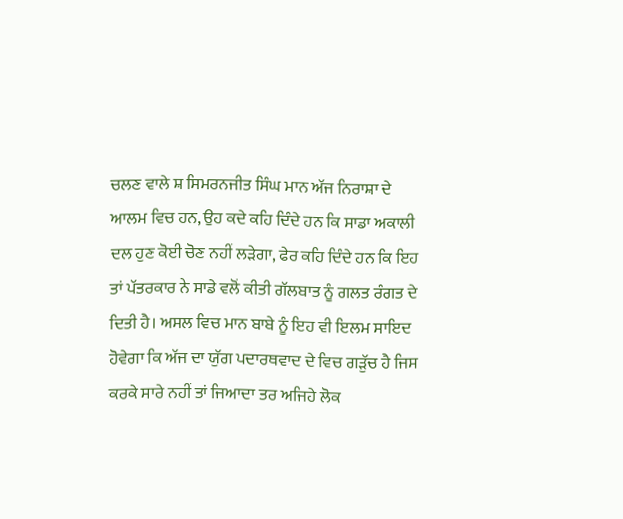ਚਲਣ ਵਾਲੇ ਸ਼ ਸਿਮਰਨਜੀਤ ਸਿੰਘ ਮਾਨ ਅੱਜ ਨਿਰਾਸ਼ਾ ਦੇ ਆਲਮ ਵਿਚ ਹਨ, ਉਹ ਕਦੇ ਕਹਿ ਦਿੰਦੇ ਹਨ ਕਿ ਸਾਡਾ ਅਕਾਲੀ ਦਲ ਹੁਣ ਕੋਈ ਚੋਣ ਨਹੀਂ ਲੜੇਗਾ, ਫੇਰ ਕਹਿ ਦਿੰਦੇ ਹਨ ਕਿ ਇਹ ਤਾਂ ਪੱਤਰਕਾਰ ਨੇ ਸਾਡੇ ਵਲੋਂ ਕੀਤੀ ਗੱਲਬਾਤ ਨੂੰ ਗਲਤ ਰੰਗਤ ਦੇ ਦਿਤੀ ਹੈ। ਅਸਲ ਵਿਚ ਮਾਨ ਬਾਬੇ ਨੂੰ ਇਹ ਵੀ ਇਲਮ ਸਾਇਦ ਹੋਵੇਗਾ ਕਿ ਅੱਜ ਦਾ ਯੁੱਗ ਪਦਾਰਥਵਾਦ ਦੇ ਵਿਚ ਗੜੁੱਚ ਹੈ ਜਿਸ ਕਰਕੇ ਸਾਰੇ ਨਹੀਂ ਤਾਂ ਜਿਆਦਾ ਤਰ ਅਜਿਹੇ ਲੋਕ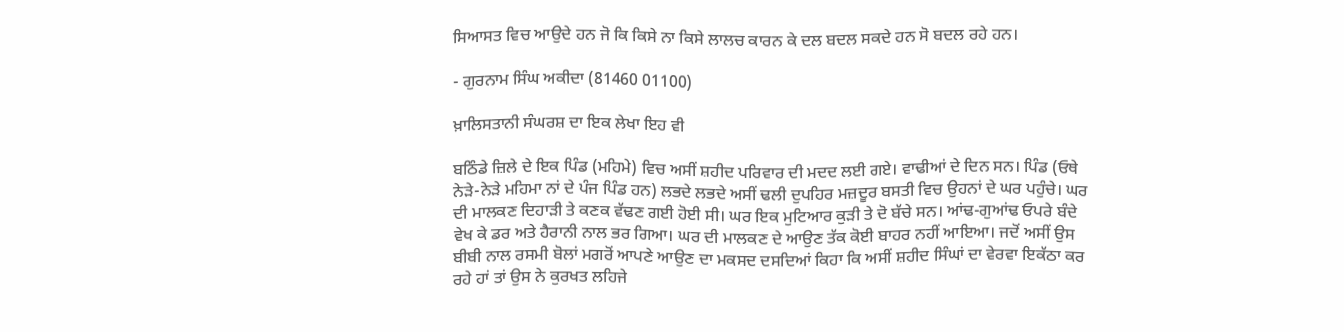ਸਿਆਸਤ ਵਿਚ ਆਉਦੇ ਹਨ ਜੋ ਕਿ ਕਿਸੇ ਨਾ ਕਿਸੇ ਲਾਲਚ ਕਾਰਨ ਕੇ ਦਲ ਬਦਲ ਸਕਦੇ ਹਨ ਸੋ ਬਦਲ ਰਹੇ ਹਨ।

- ਗੁਰਨਾਮ ਸਿੰਘ ਅਕੀਦਾ (81460 01100)

ਖ਼ਾਲਿਸਤਾਨੀ ਸੰਘਰਸ਼ ਦਾ ਇਕ ਲੇਖਾ ਇਹ ਵੀ

ਬਠਿੰਡੇ ਜ਼ਿਲੇ ਦੇ ਇਕ ਪਿੰਡ (ਮਹਿਮੇ) ਵਿਚ ਅਸੀਂ ਸ਼ਹੀਦ ਪਰਿਵਾਰ ਦੀ ਮਦਦ ਲਈ ਗਏ। ਵਾਢੀਆਂ ਦੇ ਦਿਨ ਸਨ। ਪਿੰਡ (ਓਥੇ ਨੇੜੇ-ਨੇੜੇ ਮਹਿਮਾ ਨਾਂ ਦੇ ਪੰਜ ਪਿੰਡ ਹਨ) ਲਭਦੇ ਲਭਦੇ ਅਸੀਂ ਢਲੀ ਦੁਪਹਿਰ ਮਜ਼ਦੂਰ ਬਸਤੀ ਵਿਚ ਉਹਨਾਂ ਦੇ ਘਰ ਪਹੁੰਚੇ। ਘਰ ਦੀ ਮਾਲਕਣ ਦਿਹਾੜੀ ਤੇ ਕਣਕ ਵੱਢਣ ਗਈ ਹੋਈ ਸੀ। ਘਰ ਇਕ ਮੁਟਿਆਰ ਕੁੜੀ ਤੇ ਦੋ ਬੱਚੇ ਸਨ। ਆਂਢ-ਗੁਆਂਢ ਓਪਰੇ ਬੰਦੇ ਵੇਖ ਕੇ ਡਰ ਅਤੇ ਹੈਰਾਨੀ ਨਾਲ ਭਰ ਗਿਆ। ਘਰ ਦੀ ਮਾਲਕਣ ਦੇ ਆਉਣ ਤੱਕ ਕੋਈ ਬਾਹਰ ਨਹੀਂ ਆਇਆ। ਜਦੋਂ ਅਸੀਂ ਉਸ ਬੀਬੀ ਨਾਲ ਰਸਮੀ ਬੋਲਾਂ ਮਗਰੋਂ ਆਪਣੇ ਆਉਣ ਦਾ ਮਕਸਦ ਦਸਦਿਆਂ ਕਿਹਾ ਕਿ ਅਸੀਂ ਸ਼ਹੀਦ ਸਿੰਘਾਂ ਦਾ ਵੇਰਵਾ ਇਕੱਠਾ ਕਰ ਰਹੇ ਹਾਂ ਤਾਂ ਉਸ ਨੇ ਕੁਰਖਤ ਲਹਿਜੇ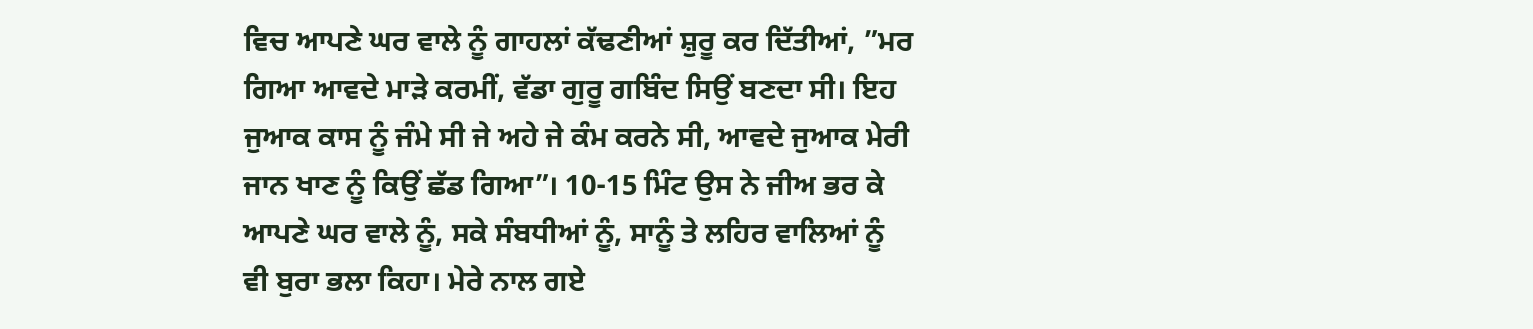ਵਿਚ ਆਪਣੇ ਘਰ ਵਾਲੇ ਨੂੰ ਗਾਹਲਾਂ ਕੱਢਣੀਆਂ ਸ਼ੁਰੂ ਕਰ ਦਿੱਤੀਆਂ, ”ਮਰ ਗਿਆ ਆਵਦੇ ਮਾੜੇ ਕਰਮੀਂ, ਵੱਡਾ ਗੁਰੂ ਗਬਿੰਦ ਸਿਉਂ ਬਣਦਾ ਸੀ। ਇਹ ਜੁਆਕ ਕਾਸ ਨੂੰ ਜੰਮੇ ਸੀ ਜੇ ਅਹੇ ਜੇ ਕੰਮ ਕਰਨੇ ਸੀ, ਆਵਦੇ ਜੁਆਕ ਮੇਰੀ ਜਾਨ ਖਾਣ ਨੂੰ ਕਿਉਂ ਛੱਡ ਗਿਆ”। 10-15 ਮਿੰਟ ਉਸ ਨੇ ਜੀਅ ਭਰ ਕੇ ਆਪਣੇ ਘਰ ਵਾਲੇ ਨੂੰ, ਸਕੇ ਸੰਬਧੀਆਂ ਨੂੰ, ਸਾਨੂੰ ਤੇ ਲਹਿਰ ਵਾਲਿਆਂ ਨੂੰ ਵੀ ਬੁਰਾ ਭਲਾ ਕਿਹਾ। ਮੇਰੇ ਨਾਲ ਗਏ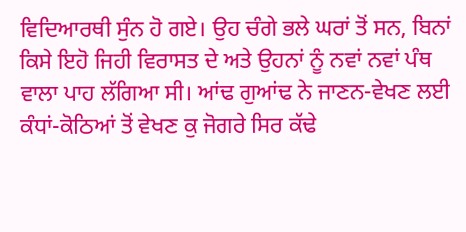ਵਿਦਿਆਰਥੀ ਸੁੰਨ ਹੋ ਗਏ। ਉਹ ਚੰਗੇ ਭਲੇ ਘਰਾਂ ਤੋਂ ਸਨ, ਬਿਨਾਂ ਕਿਸੇ ਇਹੋ ਜਿਹੀ ਵਿਰਾਸਤ ਦੇ ਅਤੇ ਉਹਨਾਂ ਨੂੰ ਨਵਾਂ ਨਵਾਂ ਪੰਥ ਵਾਲਾ ਪਾਹ ਲੱਗਿਆ ਸੀ। ਆਂਢ ਗੁਆਂਢ ਨੇ ਜਾਣਨ-ਵੇਖਣ ਲਈ ਕੰਧਾਂ-ਕੋਠਿਆਂ ਤੋਂ ਵੇਖਣ ਕੁ ਜੋਗਰੇ ਸਿਰ ਕੱਢੇ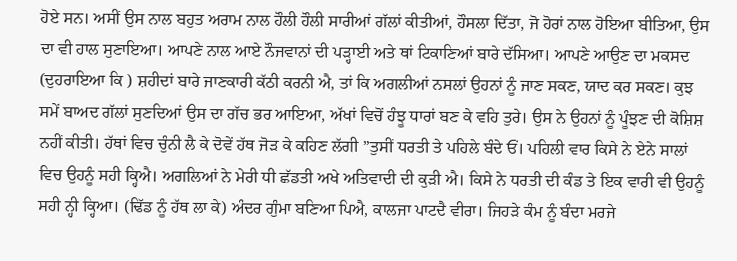ਹੋਏ ਸਨ। ਅਸੀਂ ਉਸ ਨਾਲ ਬਹੁਤ ਅਰਾਮ ਨਾਲ ਹੌਲੀ ਹੌਲੀ ਸਾਰੀਆਂ ਗੱਲਾਂ ਕੀਤੀਆਂ, ਹੌਸਲਾ ਦਿੱਤਾ, ਜੋ ਹੋਰਾਂ ਨਾਲ ਹੋਇਆ ਬੀਤਿਆ, ਉਸ ਦਾ ਵੀ ਹਾਲ ਸੁਣਾਇਆ। ਆਪਣੇ ਨਾਲ ਆਏ ਨੌਜਵਾਨਾਂ ਦੀ ਪੜ੍ਹਾਈ ਅਤੇ ਥਾਂ ਟਿਕਾਣਿਆਂ ਬਾਰੇ ਦੱਸਿਆ। ਆਪਣੇ ਆਉਣ ਦਾ ਮਕਸਦ (ਦੁਹਰਾਇਆ ਕਿ ) ਸ਼ਹੀਦਾਂ ਬਾਰੇ ਜਾਣਕਾਰੀ ਕੱਠੀ ਕਰਨੀ ਐ, ਤਾਂ ਕਿ ਅਗਲੀਆਂ ਨਸਲਾਂ ਉਹਨਾਂ ਨੂੰ ਜਾਣ ਸਕਣ, ਯਾਦ ਕਰ ਸਕਣ। ਕੁਝ ਸਮੇਂ ਬਾਅਦ ਗੱਲਾਂ ਸੁਣਦਿਆਂ ਉਸ ਦਾ ਗੱਚ ਭਰ ਆਇਆ, ਅੱਖਾਂ ਵਿਚੋਂ ਹੰਝੂ ਧਾਰਾਂ ਬਣ ਕੇ ਵਹਿ ਤੁਰੇ। ਉਸ ਨੇ ਉਹਨਾਂ ਨੂੰ ਪੂੰਝਣ ਦੀ ਕੋਸ਼ਿਸ਼ ਨਹੀਂ ਕੀਤੀ। ਹੱਥਾਂ ਵਿਚ ਚੁੰਨੀ ਲੈ ਕੇ ਦੋਵੇਂ ਹੱਥ ਜੋੜ ਕੇ ਕਹਿਣ ਲੱਗੀ ”ਤੁਸੀਂ ਧਰਤੀ ਤੇ ਪਹਿਲੇ ਬੰਦੇ ਓਂ। ਪਹਿਲੀ ਵਾਰ ਕਿਸੇ ਨੇ ਏਨੇ ਸਾਲਾਂ ਵਿਚ ਉਹਨੂੰ ਸਹੀ ਕ੍ਹਿਐ। ਅਗਲਿਆਂ ਨੇ ਮੇਰੀ ਧੀ ਛੱਡਤੀ ਅਖੇ ਅਤਿਵਾਦੀ ਦੀ ਕੁੜੀ ਐ। ਕਿਸੇ ਨੇ ਧਰਤੀ ਦੀ ਕੰਡ ਤੇ ਇਕ ਵਾਰੀ ਵੀ ਉਹਨੂੰ ਸਹੀ ਨ੍ਹੀ ਕ੍ਹਿਆ। (ਢਿੱਡ ਨੂੰ ਹੱਥ ਲਾ ਕੇ) ਅੰਦਰ ਗੁੰਮਾ ਬਣਿਆ ਪਿਐ, ਕਾਲਜਾ ਪਾਟਦੈ ਵੀਰਾ। ਜਿਹੜੇ ਕੰਮ ਨੂੰ ਬੰਦਾ ਮਰਜੇ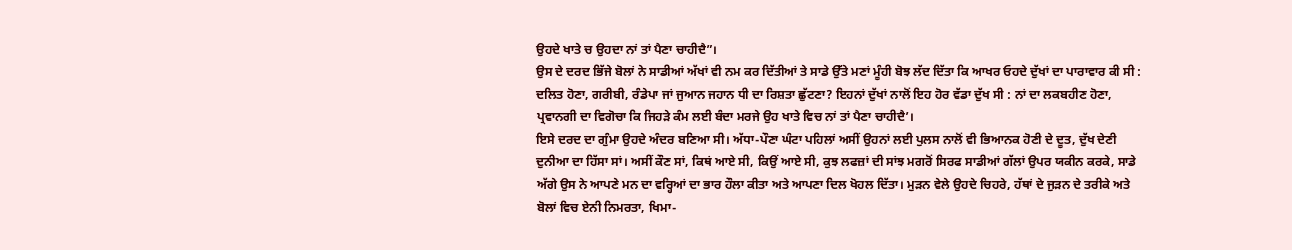ਉਹਦੇ ਖਾਤੇ ਚ ਉਹਦਾ ਨਾਂ ਤਾਂ ਪੈਣਾ ਚਾਹੀਦੈ”।
ਉਸ ਦੇ ਦਰਦ ਭਿੱਜੇ ਬੋਲਾਂ ਨੇ ਸਾਡੀਆਂ ਅੱਖਾਂ ਵੀ ਨਮ ਕਰ ਦਿੱਤੀਆਂ ਤੇ ਸਾਡੇ ਉੱਤੇ ਮਣਾਂ ਮੂੰਹੀ ਬੋਝ ਲੱਦ ਦਿੱਤਾ ਕਿ ਆਖਰ ਓਹਦੇ ਦੁੱਖਾਂ ਦਾ ਪਾਰਾਵਾਰ ਕੀ ਸੀ : ਦਲਿਤ ਹੋਣਾ, ਗਰੀਬੀ, ਰੰਡੇਪਾ ਜਾਂ ਜੁਆਨ ਜਹਾਨ ਧੀ ਦਾ ਰਿਸ਼ਤਾ ਛੁੱਟਣਾ? ਇਹਨਾਂ ਦੁੱਖਾਂ ਨਾਲੋਂ ਇਹ ਹੋਰ ਵੱਡਾ ਦੁੱਖ ਸੀ : ਨਾਂ ਦਾ ਲਕਬਹੀਣ ਹੋਣਾ, ਪ੍ਰਵਾਨਗੀ ਦਾ ਵਿਗੋਚਾ ਕਿ ਜਿਹੜੇ ਕੰਮ ਲਈ ਬੰਦਾ ਮਰਜੇ ਉਹ ਖਾਤੇ ਵਿਚ ਨਾਂ ਤਾਂ ਪੈਣਾ ਚਾਹੀਦੈ’।
ਇਸੇ ਦਰਦ ਦਾ ਗੁੰਮਾ ਉਹਦੇ ਅੰਦਰ ਬਣਿਆ ਸੀ। ਅੱਧਾ-ਪੌਣਾ ਘੰਟਾ ਪਹਿਲਾਂ ਅਸੀਂ ਉਹਨਾਂ ਲਈ ਪੁਲਸ ਨਾਲੋਂ ਵੀ ਭਿਆਨਕ ਹੋਣੀ ਦੇ ਦੂਤ, ਦੁੱਖ ਦੇਣੀ ਦੁਨੀਆ ਦਾ ਹਿੱਸਾ ਸਾਂ। ਅਸੀਂ ਕੌਣ ਸਾਂ, ਕਿਥਂ ਆਏ ਸੀ, ਕਿਉਂ ਆਏ ਸੀ, ਕੁਝ ਲਫਜ਼ਾਂ ਦੀ ਸਾਂਝ ਮਗਰੋਂ ਸਿਰਫ ਸਾਡੀਆਂ ਗੱਲਾਂ ਉਪਰ ਯਕੀਨ ਕਰਕੇ, ਸਾਡੇ ਅੱਗੇ ਉਸ ਨੇ ਆਪਣੇ ਮਨ ਦਾ ਵਰ੍ਹਿਆਂ ਦਾ ਭਾਰ ਹੌਲਾ ਕੀਤਾ ਅਤੇ ਆਪਣਾ ਦਿਲ ਖੋਹਲ ਦਿੱਤਾ। ਮੁੜਨ ਵੇਲੇ ਉਹਦੇ ਚਿਹਰੇ, ਹੱਥਾਂ ਦੇ ਜੁੜਨ ਦੇ ਤਰੀਕੇ ਅਤੇ ਬੋਲਾਂ ਵਿਚ ਏਨੀ ਨਿਮਰਤਾ, ਖਿਮਾ-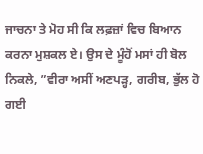ਜਾਚਨਾ ਤੇ ਮੋਹ ਸੀ ਕਿ ਲਫ਼ਜ਼ਾਂ ਵਿਚ ਬਿਆਨ ਕਰਨਾ ਮੁਸ਼ਕਲ ਏ। ਉਸ ਦੇ ਮੂੰਹੋਂ ਮਸਾਂ ਹੀ ਬੋਲ ਨਿਕਲੇ, ”ਵੀਰਾ ਅਸੀਂ ਅਣਪੜ੍ਹ, ਗਰੀਬ, ਭੁੱਲ ਹੋ ਗਈ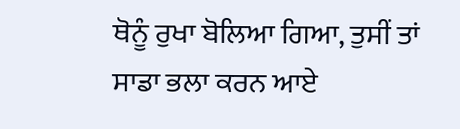ਥੋਨੂੰ ਰੁਖਾ ਬੋਲਿਆ ਗਿਆ, ਤੁਸੀਂ ਤਾਂ ਸਾਡਾ ਭਲਾ ਕਰਨ ਆਏ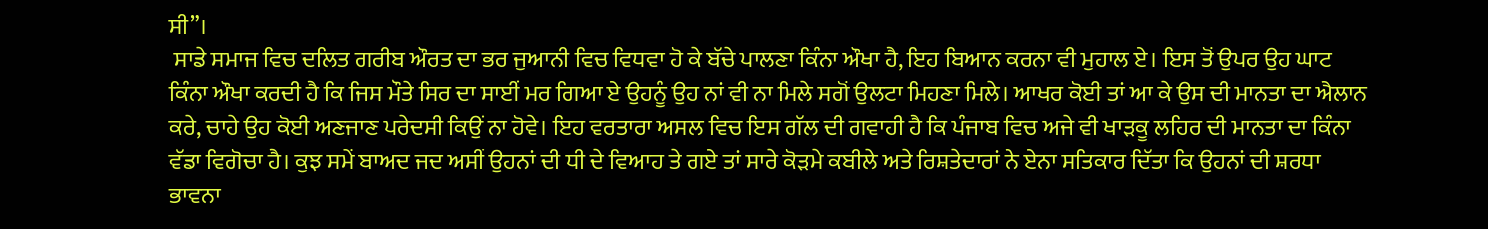ਸੀ”।
 ਸਾਡੇ ਸਮਾਜ ਵਿਚ ਦਲਿਤ ਗਰੀਬ ਔਰਤ ਦਾ ਭਰ ਜੁਆਨੀ ਵਿਚ ਵਿਧਵਾ ਹੋ ਕੇ ਬੱਚੇ ਪਾਲਣਾ ਕਿੰਨਾ ਔਖਾ ਹੈ, ਇਹ ਬਿਆਨ ਕਰਨਾ ਵੀ ਮੁਹਾਲ ਏ। ਇਸ ਤੋਂ ਉਪਰ ਉਹ ਘਾਟ ਕਿੰਨਾ ਔਖਾ ਕਰਦੀ ਹੈ ਕਿ ਜਿਸ ਮੌਤੇ ਸਿਰ ਦਾ ਸਾਈਂ ਮਰ ਗਿਆ ਏ ਉਹਨੂੰ ਉਹ ਨਾਂ ਵੀ ਨਾ ਮਿਲੇ ਸਗੋਂ ਉਲਟਾ ਮਿਹਣਾ ਮਿਲੇ। ਆਖਰ ਕੋਈ ਤਾਂ ਆ ਕੇ ਉਸ ਦੀ ਮਾਨਤਾ ਦਾ ਐਲਾਨ ਕਰੇ, ਚਾਹੇ ਉਹ ਕੋਈ ਅਣਜਾਣ ਪਰੇਦਸੀ ਕਿਉਂ ਨਾ ਹੋਵੇ। ਇਹ ਵਰਤਾਰਾ ਅਸਲ ਵਿਚ ਇਸ ਗੱਲ ਦੀ ਗਵਾਹੀ ਹੈ ਕਿ ਪੰਜਾਬ ਵਿਚ ਅਜੇ ਵੀ ਖਾੜਕੂ ਲਹਿਰ ਦੀ ਮਾਨਤਾ ਦਾ ਕਿੰਨਾ ਵੱਡਾ ਵਿਗੋਚਾ ਹੈ। ਕੁਝ ਸਮੇਂ ਬਾਅਦ ਜਦ ਅਸੀਂ ਉਹਨਾਂ ਦੀ ਧੀ ਦੇ ਵਿਆਹ ਤੇ ਗਏ ਤਾਂ ਸਾਰੇ ਕੋੜਮੇ ਕਬੀਲੇ ਅਤੇ ਰਿਸ਼ਤੇਦਾਰਾਂ ਨੇ ਏਨਾ ਸਤਿਕਾਰ ਦਿੱਤਾ ਕਿ ਉਹਨਾਂ ਦੀ ਸ਼ਰਧਾ ਭਾਵਨਾ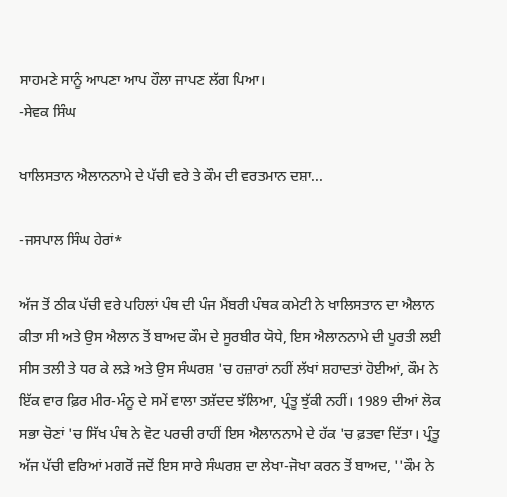ਸਾਹਮਣੇ ਸਾਨੂੰ ਆਪਣਾ ਆਪ ਹੌਲਾ ਜਾਪਣ ਲੱਗ ਪਿਆ।
-ਸੇਵਕ ਸਿੰਘ

ਖਾਲਿਸਤਾਨ ਐਲਾਨਨਾਮੇ ਦੇ ਪੱਚੀ ਵਰੇ ਤੇ ਕੌਮ ਦੀ ਵਰਤਮਾਨ ਦਸ਼ਾ...

-ਜਸਪਾਲ ਸਿੰਘ ਹੇਰਾਂ*

ਅੱਜ ਤੋਂ ਠੀਕ ਪੱਚੀ ਵਰੇ ਪਹਿਲਾਂ ਪੰਥ ਦੀ ਪੰਜ ਮੈਂਬਰੀ ਪੰਥਕ ਕਮੇਟੀ ਨੇ ਖਾਲਿਸਤਾਨ ਦਾ ਐਲਾਨ ਕੀਤਾ ਸੀ ਅਤੇ ਉਸ ਐਲਾਨ ਤੋਂ ਬਾਅਦ ਕੌਮ ਦੇ ਸੂਰਬੀਰ ਯੋਧੇ, ਇਸ ਐਲਾਨਨਾਮੇ ਦੀ ਪੂਰਤੀ ਲਈ ਸੀਸ ਤਲੀ ਤੇ ਧਰ ਕੇ ਲੜੇ ਅਤੇ ਉਸ ਸੰਘਰਸ਼ 'ਚ ਹਜ਼ਾਰਾਂ ਨਹੀਂ ਲੱਖਾਂ ਸ਼ਹਾਦਤਾਂ ਹੋਈਆਂ, ਕੌਮ ਨੇ ਇੱਕ ਵਾਰ ਫ਼ਿਰ ਮੀਰ-ਮੰਨੂ ਦੇ ਸਮੇਂ ਵਾਲਾ ਤਸ਼ੱਦਦ ਝੱਲਿਆ, ਪ੍ਰੰਤੂ ਝੁੱਕੀ ਨਹੀਂ। 1989 ਦੀਆਂ ਲੋਕ ਸਭਾ ਚੋਣਾਂ 'ਚ ਸਿੱਖ ਪੰਥ ਨੇ ਵੋਟ ਪਰਚੀ ਰਾਹੀਂ ਇਸ ਐਲਾਨਨਾਮੇ ਦੇ ਹੱਕ 'ਚ ਫ਼ਤਵਾ ਦਿੱਤਾ। ਪ੍ਰੰਤੂ ਅੱਜ ਪੱਚੀ ਵਰਿਆਂ ਮਗਰੋਂ ਜਦੋਂ ਇਸ ਸਾਰੇ ਸੰਘਰਸ਼ ਦਾ ਲੇਖਾ-ਜੋਖਾ ਕਰਨ ਤੋਂ ਬਾਅਦ, ''ਕੌਮ ਨੇ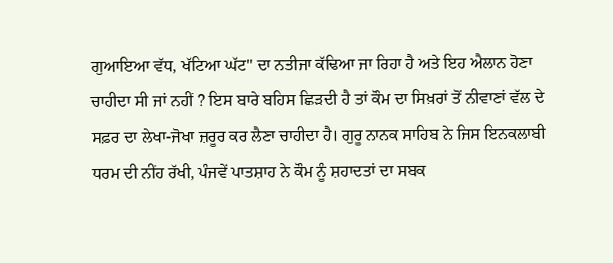ਗੁਆਇਆ ਵੱਧ, ਖੱਟਿਆ ਘੱਟ'' ਦਾ ਨਤੀਜਾ ਕੱਢਿਆ ਜਾ ਰਿਹਾ ਹੈ ਅਤੇ ਇਹ ਐਲਾਨ ਹੋਣਾ ਚਾਹੀਦਾ ਸੀ ਜਾਂ ਨਹੀਂ ? ਇਸ ਬਾਰੇ ਬਹਿਸ ਛਿੜਦੀ ਹੈ ਤਾਂ ਕੌਮ ਦਾ ਸਿਖ਼ਰਾਂ ਤੋਂ ਨੀਵਾਣਾਂ ਵੱਲ ਦੇ ਸਫ਼ਰ ਦਾ ਲੇਖਾ-ਜੋਖਾ ਜ਼ਰੂਰ ਕਰ ਲੈਣਾ ਚਾਹੀਦਾ ਹੈ। ਗੁਰੂ ਨਾਨਕ ਸਾਹਿਬ ਨੇ ਜਿਸ ਇਨਕਲਾਬੀ ਧਰਮ ਦੀ ਨੀਂਹ ਰੱਖੀ, ਪੰਜਵੇਂ ਪਾਤਸ਼ਾਹ ਨੇ ਕੌਮ ਨੂੰ ਸ਼ਹਾਦਤਾਂ ਦਾ ਸਬਕ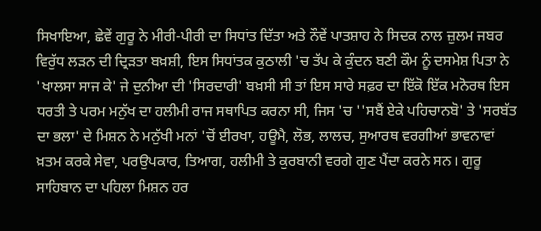ਸਿਖਾਇਆ, ਛੇਵੇਂ ਗੁਰੂ ਨੇ ਮੀਰੀ-ਪੀਰੀ ਦਾ ਸਿਧਾਂਤ ਦਿੱਤਾ ਅਤੇ ਨੌਵੇਂ ਪਾਤਸ਼ਾਹ ਨੇ ਸਿਦਕ ਨਾਲ ਜ਼ੁਲਮ ਜਬਰ ਵਿਰੁੱਧ ਲੜਨ ਦੀ ਦ੍ਰਿੜਤਾ ਬਖ਼ਸ਼ੀ, ਇਸ ਸਿਧਾਂਤਕ ਕੁਠਾਲੀ 'ਚ ਤੱਪ ਕੇ ਕੁੰਦਨ ਬਣੀ ਕੌਮ ਨੂੰ ਦਸਮੇਸ਼ ਪਿਤਾ ਨੇ 'ਖਾਲਸਾ ਸਾਜ ਕੇ' ਜੇ ਦੁਨੀਆ ਦੀ 'ਸਿਰਦਾਰੀ' ਬਖ਼ਸੀ ਸੀ ਤਾਂ ਇਸ ਸਾਰੇ ਸਫ਼ਰ ਦਾ ਇੱਕੋ ਇੱਕ ਮਨੋਰਥ ਇਸ ਧਰਤੀ ਤੇ ਪਰਮ ਮਨੁੱਖ ਦਾ ਹਲੀਮੀ ਰਾਜ ਸਥਾਪਿਤ ਕਰਨਾ ਸੀ, ਜਿਸ 'ਚ ''ਸਬੈਂ ਏਕੇ ਪਹਿਚਾਨਬੋ' ਤੇ 'ਸਰਬੱਤ ਦਾ ਭਲਾ' ਦੇ ਮਿਸ਼ਨ ਨੇ ਮਨੁੱਖੀ ਮਨਾਂ 'ਚੋਂ ਈਰਖਾ, ਹਊਮੈ, ਲੋਭ, ਲਾਲਚ, ਸੁਆਰਥ ਵਰਗੀਆਂ ਭਾਵਨਾਵਾਂ ਖ਼ਤਮ ਕਰਕੇ ਸੇਵਾ, ਪਰਉਪਕਾਰ, ਤਿਆਗ, ਹਲੀਮੀ ਤੇ ਕੁਰਬਾਨੀ ਵਰਗੇ ਗੁਣ ਪੈਂਦਾ ਕਰਨੇ ਸਨ। ਗੁਰੂ ਸਾਹਿਬਾਨ ਦਾ ਪਹਿਲਾ ਮਿਸ਼ਨ ਹਰ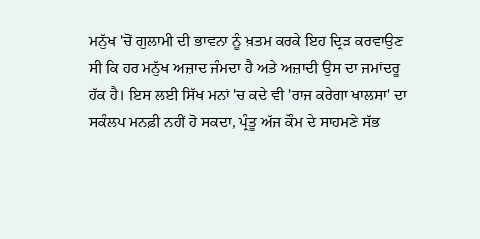ਮਨੁੱਖ 'ਚੋਂ ਗੁਲਾਮੀ ਦੀ ਭਾਵਨਾ ਨੂੰ ਖ਼ਤਮ ਕਰਕੇ ਇਹ ਦ੍ਰਿੜ ਕਰਵਾਉਣ ਸੀ ਕਿ ਹਰ ਮਨੁੱਖ ਅਜ਼ਾਦ ਜੰਮਦਾ ਹੈ ਅਤੇ ਅਜ਼ਾਦੀ ਉਸ ਦਾ ਜਮਾਂਦਰੂ ਹੱਕ ਹੈ। ਇਸ ਲਈ ਸਿੱਖ ਮਨਾਂ 'ਚ ਕਦੇ ਵੀ 'ਰਾਜ ਕਰੇਗਾ ਖਾਲਸਾ' ਦਾ ਸਕੰਲਪ ਮਨਫ਼ੀ ਨਹੀਂ ਹੋ ਸਕਦਾ, ਪ੍ਰੰਤੂ ਅੱਜ ਕੌਮ ਦੇ ਸਾਹਮਣੇ ਸੱਭ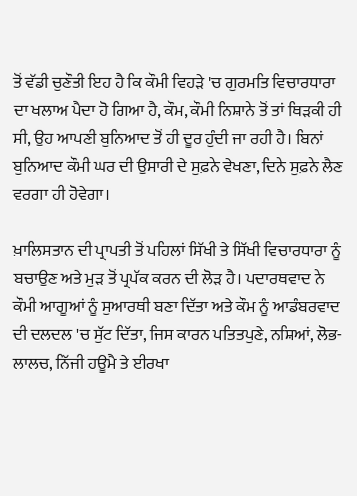ਤੋਂ ਵੱਡੀ ਚੁਣੌਤੀ ਇਹ ਹੈ ਕਿ ਕੌਮੀ ਵਿਹੜੇ 'ਚ ਗੁਰਮਤਿ ਵਿਚਾਰਧਾਰਾ ਦਾ ਖਲਾਅ ਪੈਦਾ ਹੋ ਗਿਆ ਹੈ, ਕੌਮ, ਕੌਮੀ ਨਿਸ਼ਾਨੇ ਤੋਂ ਤਾਂ ਥਿੜਕੀ ਹੀ ਸੀ, ਉਹ ਆਪਣੀ ਬੁਨਿਆਦ ਤੋਂ ਹੀ ਦੂਰ ਹੁੰਦੀ ਜਾ ਰਹੀ ਹੈ। ਬਿਨਾਂ ਬੁਨਿਆਦ ਕੌਮੀ ਘਰ ਦੀ ਉਸਾਰੀ ਦੇ ਸੁਫ਼ਨੇ ਵੇਖਣਾ, ਦਿਨੇ ਸੁਫ਼ਨੇ ਲੈਣ ਵਰਗਾ ਹੀ ਹੋਵੇਗਾ।

ਖ਼ਾਲਿਸਤਾਨ ਦੀ ਪ੍ਰਾਪਤੀ ਤੋਂ ਪਹਿਲਾਂ ਸਿੱਖੀ ਤੇ ਸਿੱਖੀ ਵਿਚਾਰਧਾਰਾ ਨੂੰ ਬਚਾਉਣ ਅਤੇ ਮੁੜ ਤੋਂ ਪ੍ਰਪੱਕ ਕਰਨ ਦੀ ਲੋੜ ਹੈ। ਪਦਾਰਥਵਾਦ ਨੇ ਕੌਮੀ ਆਗੂਆਂ ਨੂੰ ਸੁਆਰਥੀ ਬਣਾ ਦਿੱਤਾ ਅਤੇ ਕੌਮ ਨੂੰ ਆਡੰਬਰਵਾਦ ਦੀ ਦਲਦਲ 'ਚ ਸੁੱਟ ਦਿੱਤਾ, ਜਿਸ ਕਾਰਨ ਪਤਿਤਪੁਣੇ, ਨਸ਼ਿਆਂ, ਲੋਭ-ਲਾਲਚ, ਨਿੱਜੀ ਹਊਮੈ ਤੇ ਈਰਖਾ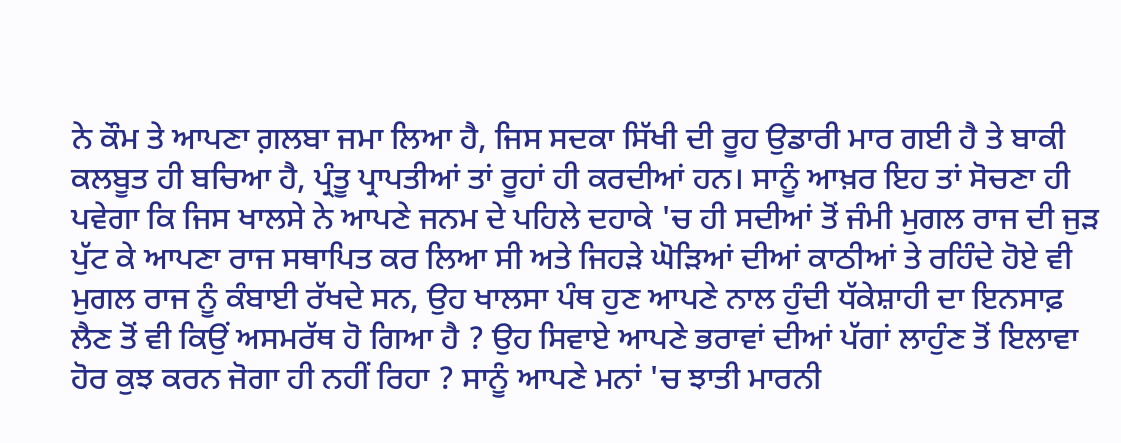ਨੇ ਕੌਮ ਤੇ ਆਪਣਾ ਗ਼ਲਬਾ ਜਮਾ ਲਿਆ ਹੈ, ਜਿਸ ਸਦਕਾ ਸਿੱਖੀ ਦੀ ਰੂਹ ਉਡਾਰੀ ਮਾਰ ਗਈ ਹੈ ਤੇ ਬਾਕੀ ਕਲਬੂਤ ਹੀ ਬਚਿਆ ਹੈ, ਪ੍ਰੰਤੂ ਪ੍ਰਾਪਤੀਆਂ ਤਾਂ ਰੂਹਾਂ ਹੀ ਕਰਦੀਆਂ ਹਨ। ਸਾਨੂੰ ਆਖ਼ਰ ਇਹ ਤਾਂ ਸੋਚਣਾ ਹੀ ਪਵੇਗਾ ਕਿ ਜਿਸ ਖਾਲਸੇ ਨੇ ਆਪਣੇ ਜਨਮ ਦੇ ਪਹਿਲੇ ਦਹਾਕੇ 'ਚ ਹੀ ਸਦੀਆਂ ਤੋਂ ਜੰਮੀ ਮੁਗਲ ਰਾਜ ਦੀ ਜੁੜ ਪੁੱਟ ਕੇ ਆਪਣਾ ਰਾਜ ਸਥਾਪਿਤ ਕਰ ਲਿਆ ਸੀ ਅਤੇ ਜਿਹੜੇ ਘੋੜਿਆਂ ਦੀਆਂ ਕਾਠੀਆਂ ਤੇ ਰਹਿੰਦੇ ਹੋਏ ਵੀ ਮੁਗਲ ਰਾਜ ਨੂੰ ਕੰਬਾਈ ਰੱਖਦੇ ਸਨ, ਉਹ ਖਾਲਸਾ ਪੰਥ ਹੁਣ ਆਪਣੇ ਨਾਲ ਹੁੰਦੀ ਧੱਕੇਸ਼ਾਹੀ ਦਾ ਇਨਸਾਫ਼ ਲੈਣ ਤੋਂ ਵੀ ਕਿਉਂ ਅਸਮਰੱਥ ਹੋ ਗਿਆ ਹੈ ? ਉਹ ਸਿਵਾਏ ਆਪਣੇ ਭਰਾਵਾਂ ਦੀਆਂ ਪੱਗਾਂ ਲਾਹੁੰਣ ਤੋਂ ਇਲਾਵਾ ਹੋਰ ਕੁਝ ਕਰਨ ਜੋਗਾ ਹੀ ਨਹੀਂ ਰਿਹਾ ? ਸਾਨੂੰ ਆਪਣੇ ਮਨਾਂ 'ਚ ਝਾਤੀ ਮਾਰਨੀ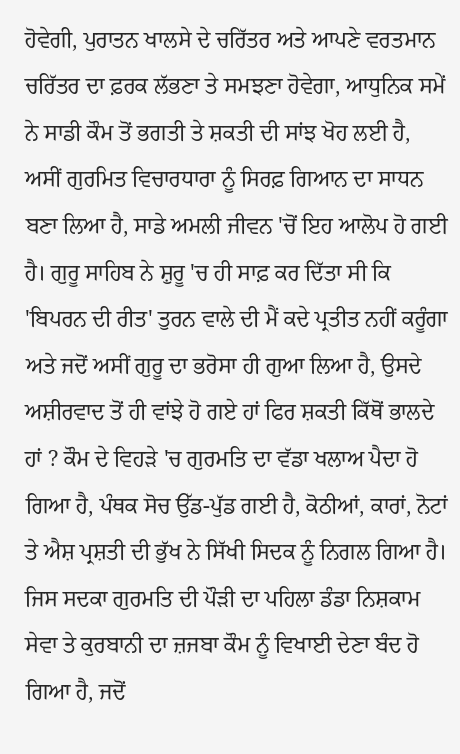ਹੋਵੇਗੀ, ਪੁਰਾਤਨ ਖਾਲਸੇ ਦੇ ਚਰਿੱਤਰ ਅਤੇ ਆਪਣੇ ਵਰਤਮਾਨ ਚਰਿੱਤਰ ਦਾ ਫ਼ਰਕ ਲੱਭਣਾ ਤੇ ਸਮਝਣਾ ਹੋਵੇਗਾ, ਆਧੁਨਿਕ ਸਮੇਂ ਨੇ ਸਾਡੀ ਕੌਮ ਤੋਂ ਭਗਤੀ ਤੇ ਸ਼ਕਤੀ ਦੀ ਸਾਂਝ ਖੋਹ ਲਈ ਹੈ, ਅਸੀਂ ਗੁਰਮਿਤ ਵਿਚਾਰਧਾਰਾ ਨੂੰ ਸਿਰਫ਼ ਗਿਆਨ ਦਾ ਸਾਧਨ ਬਣਾ ਲਿਆ ਹੈ, ਸਾਡੇ ਅਮਲੀ ਜੀਵਨ 'ਚੋਂ ਇਹ ਆਲੋਪ ਹੋ ਗਈ ਹੈ। ਗੁਰੂ ਸਾਹਿਬ ਨੇ ਸ਼ੁਰੂ 'ਚ ਹੀ ਸਾਫ਼ ਕਰ ਦਿੱਤਾ ਸੀ ਕਿ 'ਬਿਪਰਨ ਦੀ ਰੀਤ' ਤੁਰਨ ਵਾਲੇ ਦੀ ਮੈਂ ਕਦੇ ਪ੍ਰਤੀਤ ਨਹੀਂ ਕਰੂੰਗਾ ਅਤੇ ਜਦੋਂ ਅਸੀਂ ਗੁਰੂ ਦਾ ਭਰੋਸਾ ਹੀ ਗੁਆ ਲਿਆ ਹੈ, ਉਸਦੇ ਅਸ਼ੀਰਵਾਦ ਤੋਂ ਹੀ ਵਾਂਝੇ ਹੋ ਗਏ ਹਾਂ ਫਿਰ ਸ਼ਕਤੀ ਕਿੱਥੋਂ ਭਾਲਦੇ ਹਾਂ ? ਕੌਮ ਦੇ ਵਿਹੜੇ 'ਚ ਗੁਰਮਤਿ ਦਾ ਵੱਡਾ ਖਲਾਅ ਪੈਦਾ ਹੋ ਗਿਆ ਹੈ, ਪੰਥਕ ਸੋਚ ਉੱਡ-ਪੁੱਡ ਗਈ ਹੈ, ਕੋਠੀਆਂ, ਕਾਰਾਂ, ਨੋਟਾਂ ਤੇ ਐਸ਼ ਪ੍ਰਸ਼ਤੀ ਦੀ ਭੁੱਖ ਨੇ ਸਿੱਖੀ ਸਿਦਕ ਨੂੰ ਨਿਗਲ ਗਿਆ ਹੈ। ਜਿਸ ਸਦਕਾ ਗੁਰਮਤਿ ਦੀ ਪੌੜੀ ਦਾ ਪਹਿਲਾ ਡੰਡਾ ਨਿਸ਼ਕਾਮ ਸੇਵਾ ਤੇ ਕੁਰਬਾਨੀ ਦਾ ਜ਼ਜਬਾ ਕੌਮ ਨੂੰ ਵਿਖਾਈ ਦੇਣਾ ਬੰਦ ਹੋ ਗਿਆ ਹੈ, ਜਦੋਂ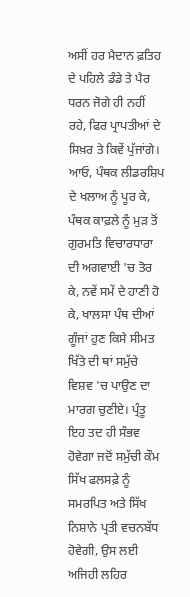ਅਸੀਂ ਹਰ ਮੈਦਾਨ ਫ਼ਤਿਹ ਦੇ ਪਹਿਲੇ ਡੰਡੇ ਤੇ ਪੈਰ ਧਰਨ ਜੋਗੇ ਹੀ ਨਹੀਂ ਰਹੇ, ਫਿਰ ਪ੍ਰਾਪਤੀਆਂ ਦੇ ਸਿਖ਼ਰ ਤੇ ਕਿਵੇਂ ਪੁੱਜਾਂਗੇ। ਆਓ, ਪੰਥਕ ਲੀਡਰਸ਼ਿਪ ਦੇ ਖਲਾਅ ਨੂੰ ਪੂਰ ਕੇ, ਪੰਥਕ ਕਾਫ਼ਲੇ ਨੂੰ ਮੁੜ ਤੋਂ ਗੁਰਮਤਿ ਵਿਚਾਰਧਾਰਾ ਦੀ ਅਗਵਾਈ 'ਚ ਤੋਰ ਕੇ, ਨਵੇਂ ਸਮੇਂ ਦੇ ਹਾਣੀ ਹੋ ਕੇ, ਖਾਲਸਾ ਪੰਥ ਦੀਆਂ ਗੂੰਜਾਂ ਹੁਣ ਕਿਸੇ ਸੀਮਤ ਖਿੱਤੇ ਦੀ ਥਾਂ ਸਮੁੱਚੇ ਵਿਸ਼ਵ 'ਚ ਪਾਉਣ ਦਾ ਮਾਰਗ ਚੁਣੀਏ। ਪ੍ਰੰਤੂ ਇਹ ਤਦ ਹੀ ਸੰਭਵ ਹੋਵੇਗਾ ਜਦੋਂ ਸਮੁੱਚੀ ਕੌਮ ਸਿੱਖ ਫਲਸਫ਼ੇ ਨੂੰ ਸਮਰਪਿਤ ਅਤੇ ਸਿੱਖ ਨਿਸ਼ਾਨੇ ਪ੍ਰਤੀ ਵਚਨਬੱਧ ਹੋਵੇਗੀ, ਉਸ ਲਈ ਅਜਿਹੀ ਲਹਿਰ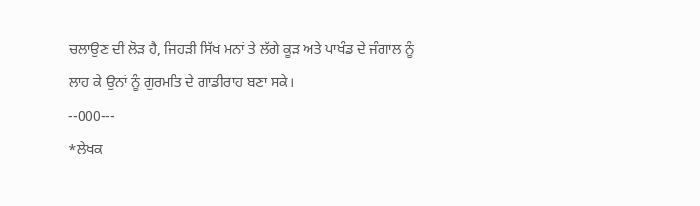ਚਲਾਉਣ ਦੀ ਲੋੜ ਹੈ, ਜਿਹੜੀ ਸਿੱਖ ਮਨਾਂ ਤੇ ਲੱਗੇ ਕੂੜ ਅਤੇ ਪਾਖੰਡ ਦੇ ਜੰਗਾਲ ਨੂੰ ਲਾਹ ਕੇ ਉਨਾਂ ਨੂੰ ਗੁਰਮਤਿ ਦੇ ਗਾਡੀਰਾਹ ਬਣਾ ਸਕੇ।
--000---
*ਲੇਖਕ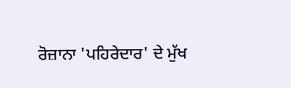ਰੋਜ਼ਾਨਾ 'ਪਹਿਰੇਦਾਰ' ਦੇ ਮੁੱਖ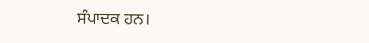ਸੰਪਾਦਕ ਹਨ।